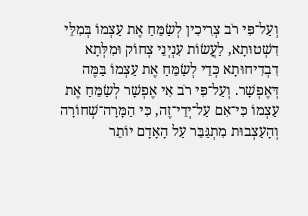וְעַל־פִּי רֹב צְרִיכִין לְשַׂמֵּחַ אֶת עַצְמוֹ בְּמִלֵּי דִשְׁטוּתָא, לַעֲשׂוֹת עִנְיְנֵי צְחוֹק וּמִלְּתָא דִבְדִיחוּתָא כְּדֵי לְשַׂמֵּחַ אֶת עַצְמוֹ בַּמֶּה דְּאֶפְשָׁר. וְעַל־פִּי רֹב אִי אֶפְשָׁר לְשַׂמֵּחַ אֶת עַצְמוֹ כִּי־אִם עַל־יְדֵי־זֶה, כִּי הַמָּרָה־שְׁחוֹרָה וְהָעַצְבוּת מִתְגַּבֵּר עַל הָאָדָם יוֹתֵר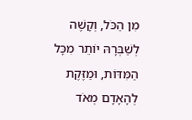מִן הַכֹּל, וְקָשֶׁה לְשַׁבְּרָהּ יוֹתֵר מִכָּל הַמִּדּוֹת, וּמַזֶּקֶת לְהָאָדָם מְאֹד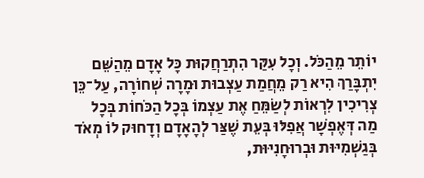יוֹתֵר מֵהַכֹּל. וְכָל עִקַּר הִתְרַחֲקוּת כָּל אָדָם מֵהַשֵּׁם יִתְבָּרַךְ הִיא רַק מֵחֲמַת עַצְבוּת וּמָרָה שְׁחוֹרָה, עַל־כֵּן צְרִיכִין לִרְאוֹת לְשַׂמֵּחַ אֶת עַצְמוֹ בְּכָל הַכֹּחוֹת בְּכָל מַה דְּאֶפְשָׁר אֲפִלּוּ בְּעֵת שֶׁצַּר לְהָאָדָם וְדָחוּק לוֹ מְאֹד בְּגַשְׁמִיּוּת וּבְרוּחָנִיּוּת,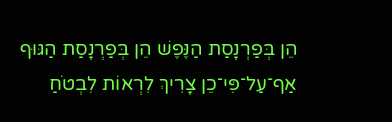הֵן בְּפַרְנָסַת הַנֶּפֶשׁ הֵן בְּפַרְנָסַת הַגּוּף אַף־עַל־פִּי־כֵן צָרִיךְ לִרְאוֹת לִבְטֹחַ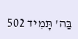בַּה' תָּמִיד 502